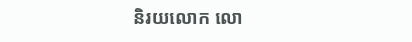និរយលោក លោ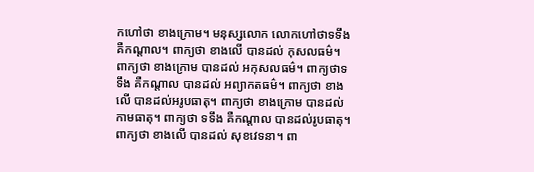កហៅថា ខាងក្រោម។ មនុស្សលោក លោកហៅថាទទឹង គឺកណ្តាល។ ពាក្យថា ខាងលើ បានដល់ កុសលធម៌។ ពាក្យថា ខាងក្រោម បានដល់ អកុសលធម៌។ ពាក្យថាទទឹង គឺកណ្តាល បានដល់ អព្យាកតធម៌។ ពាក្យថា ខាងលើ បានដល់អរូបធាតុ។ ពាក្យថា ខាងក្រោម បានដល់ កាមធាតុ។ ពាក្យថា ទទឹង គឺកណ្តាល បានដល់រូបធាតុ។ ពាក្យថា ខាងលើ បានដល់ សុខវេទនា។ ពា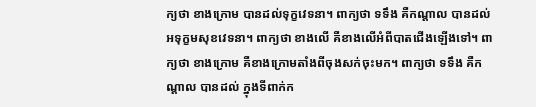ក្យថា ខាងក្រោម បានដល់ទុក្ខវេទនា។ ពាក្យថា ទទឹង គឺកណ្តាល បានដល់អទុក្ខមសុខវេទនា។ ពាក្យថា ខាងលើ គឺខាងលើអំពីបាតជើងឡើងទៅ។ ពាក្យថា ខាងក្រោម គឺខាងក្រោមតាំងពីចុងសក់ចុះមក។ ពាក្យថា ទទឹង គឺកណ្តាល បានដល់ ក្នុងទីពាក់ក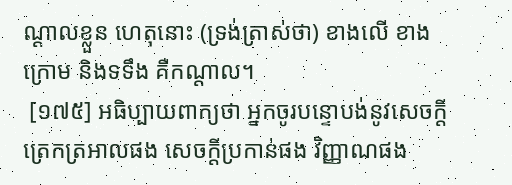ណ្តាលខ្លួន ហេតុនោះ (ទ្រង់ត្រាស់ថា) ខាងលើ ខាងក្រោម និងទទឹង គឺកណ្តាល។
 [១៧៥] អធិប្បាយពាក្យថា អ្នកចូរបន្ទោបង់នូវសេចក្តីត្រេកត្រអាលផង សេចក្តីប្រកាន់ផង វិញ្ញាណផង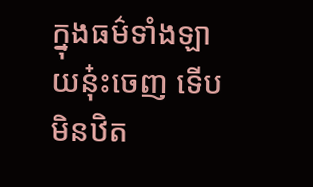ក្នុងធម៌ទាំងឡាយនុ៎ះចេញ ទើបមិនឋិត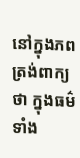នៅក្នុងភព ត្រង់ពាក្យថា ក្នុងធម៌ទាំង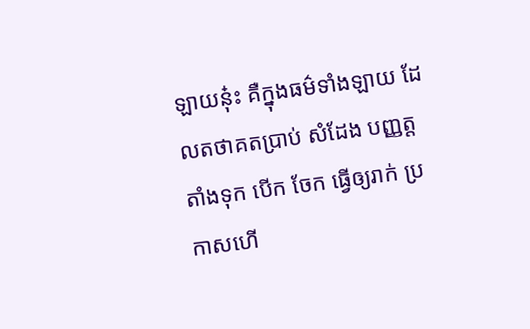ឡាយនុ៎ះ គឺក្នុងធម៌ទាំងឡាយ ដែលតថាគតប្រាប់ សំដែង បញ្ញត្ត តាំងទុក បើក ចែក ធ្វើឲ្យរាក់ ប្រកាសហើ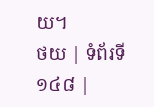យ។
ថយ | ទំព័រទី ១៤៨ |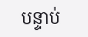បន្ទាប់